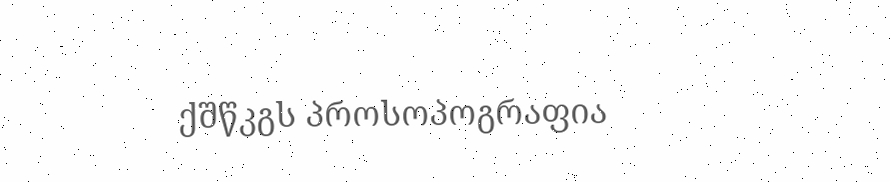ქშწკგს პროსოპოგრაფია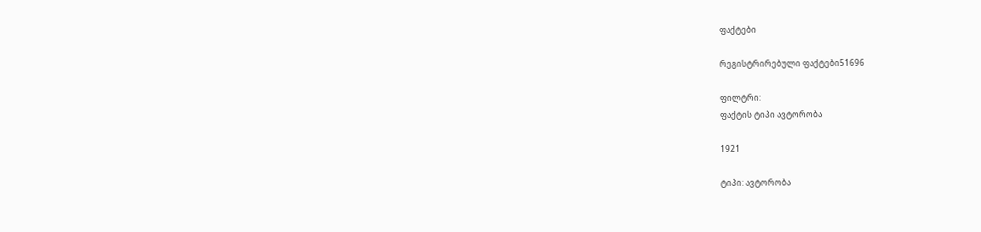ფაქტები

რეგისტრირებული ფაქტები51696

ფილტრი:
ფაქტის ტიპი ავტორობა

1921

ტიპი: ავტორობა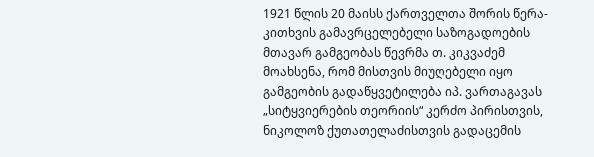1921 წლის 20 მაისს ქართველთა შორის წერა-კითხვის გამავრცელებელი საზოგადოების მთავარ გამგეობას წევრმა თ. კიკვაძემ მოახსენა, რომ მისთვის მიუღებელი იყო გამგეობის გადაწყვეტილება იპ. ვართაგავას „სიტყვიერების თეორიის“ კერძო პირისთვის, ნიკოლოზ ქუთათელაძისთვის გადაცემის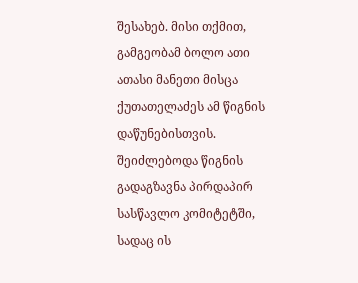შესახებ. მისი თქმით, გამგეობამ ბოლო ათი ათასი მანეთი მისცა ქუთათელაძეს ამ წიგნის დაწუნებისთვის. შეიძლებოდა წიგნის გადაგზავნა პირდაპირ სასწავლო კომიტეტში, სადაც ის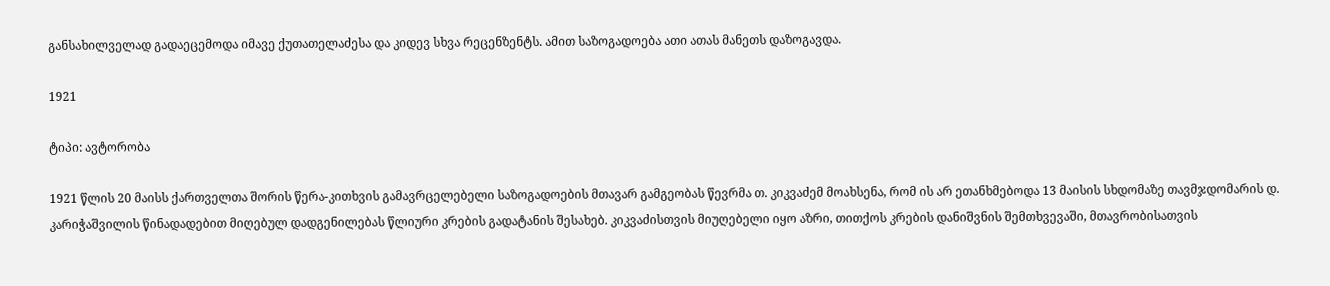განსახილველად გადაეცემოდა იმავე ქუთათელაძესა და კიდევ სხვა რეცენზენტს. ამით საზოგადოება ათი ათას მანეთს დაზოგავდა.

1921

ტიპი: ავტორობა

1921 წლის 20 მაისს ქართველთა შორის წერა-კითხვის გამავრცელებელი საზოგადოების მთავარ გამგეობას წევრმა თ. კიკვაძემ მოახსენა, რომ ის არ ეთანხმებოდა 13 მაისის სხდომაზე თავმჯდომარის დ. კარიჭაშვილის წინადადებით მიღებულ დადგენილებას წლიური კრების გადატანის შესახებ. კიკვაძისთვის მიუღებელი იყო აზრი, თითქოს კრების დანიშვნის შემთხვევაში, მთავრობისათვის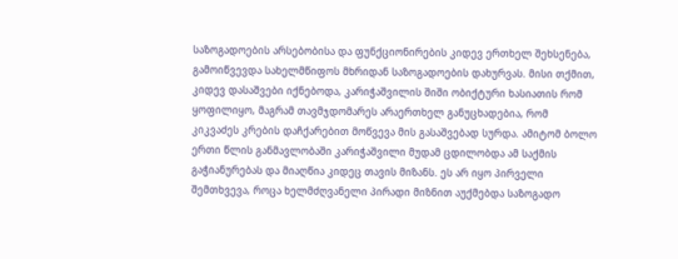საზოგადოების არსებობისა და ფუნქციონირების კიდევ ერთხელ შეხსენება, გამოიწვევდა სახელმწიფოს მხრიდან საზოგადოების დახურვას. მისი თქმით, კიდევ დასაშვები იქნებოდა, კარიჭაშვილის შიში ობიქტური ხასიათის რომ ყოფილიყო, მაგრამ თავმჯდომარეს არაერთხელ განუცხადებია, რომ კიკვაძეს კრების დაჩქარებით მოწვევა მის გასაშვებად სურდა. ამიტომ ბოლო ერთი წლის განმავლობაში კარიჭაშვილი მუდამ ცდილობდა ამ საქმის გაჭიანურებას და მიაღწია კიდეც თავის მიზანს. ეს არ იყო პირველი შემთხვევა, როცა ხელმძღვანელი პირადი მიზნით აუქმებდა საზოგადო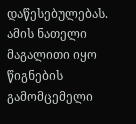დაწესებულებას. ამის ნათელი მაგალითი იყო წიგნების გამომცემელი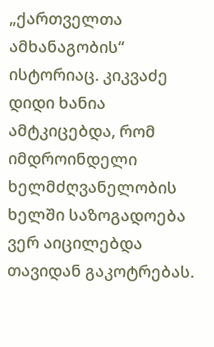„ქართველთა ამხანაგობის“ ისტორიაც. კიკვაძე დიდი ხანია ამტკიცებდა, რომ იმდროინდელი ხელმძღვანელობის ხელში საზოგადოება ვერ აიცილებდა თავიდან გაკოტრებას.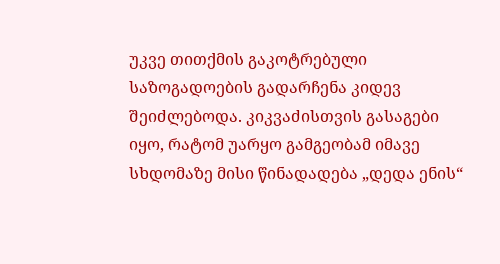უკვე თითქმის გაკოტრებული საზოგადოების გადარჩენა კიდევ შეიძლებოდა. კიკვაძისთვის გასაგები იყო, რატომ უარყო გამგეობამ იმავე სხდომაზე მისი წინადადება „დედა ენის“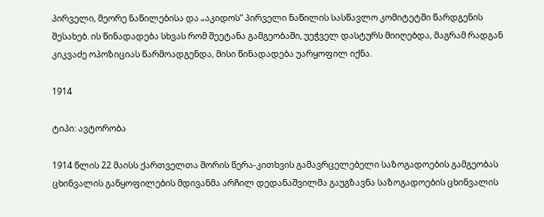პირველი, მეორე ნაწილებისა და „აკიდოს“ პირველი ნაწილის სასწავლო კომიტეტში წარდგენის შესახებ. ის წინადადება სხვას რომ შეეტანა გამგეობაში, უეჭველ დასტურს მიიღებდა, მაგრამ რადგან კიკვაძე ოპოზიციას წარმოადგენდა, მისი წინადადება უარყოფილ იქნა.

1914

ტიპი: ავტორობა

1914 წლის 22 მაისს ქართველთა შორის წერა-კითხვის გამავრცელებელი საზოგადოების გამგეობას ცხინვალის განყოფილების მდივანმა არჩილ დედანაშვილმა გაუგზავნა საზოგადოების ცხინვალის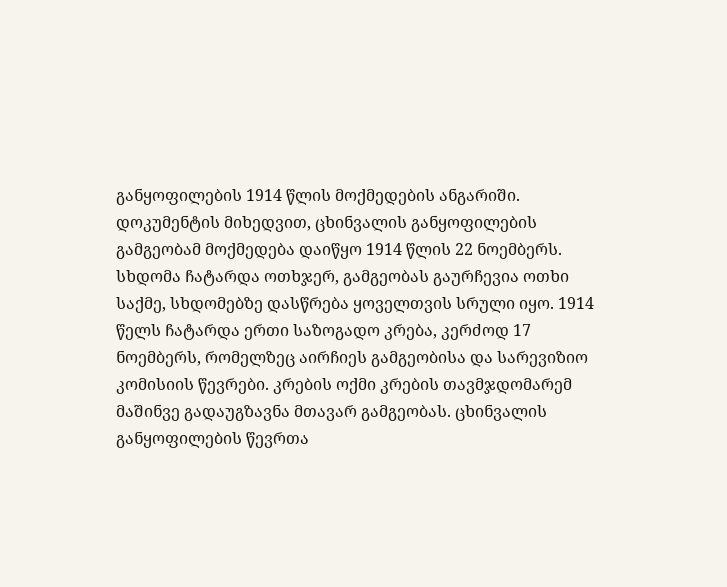განყოფილების 1914 წლის მოქმედების ანგარიში. დოკუმენტის მიხედვით, ცხინვალის განყოფილების გამგეობამ მოქმედება დაიწყო 1914 წლის 22 ნოემბერს. სხდომა ჩატარდა ოთხჯერ, გამგეობას გაურჩევია ოთხი საქმე, სხდომებზე დასწრება ყოველთვის სრული იყო. 1914 წელს ჩატარდა ერთი საზოგადო კრება, კერძოდ 17 ნოემბერს, რომელზეც აირჩიეს გამგეობისა და სარევიზიო კომისიის წევრები. კრების ოქმი კრების თავმჯდომარემ მაშინვე გადაუგზავნა მთავარ გამგეობას. ცხინვალის განყოფილების წევრთა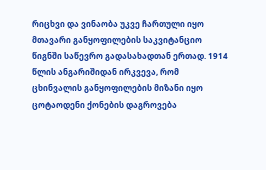რიცხვი და ვინაობა უკვე ჩართული იყო მთავარი განყოფილების საკვიტანციო წიგნში საწევრო გადასახადთან ერთად. 1914 წლის ანგარიშიდან ირკვევა, რომ ცხინვალის განყოფილების მიზანი იყო ცოტაოდენი ქონების დაგროვება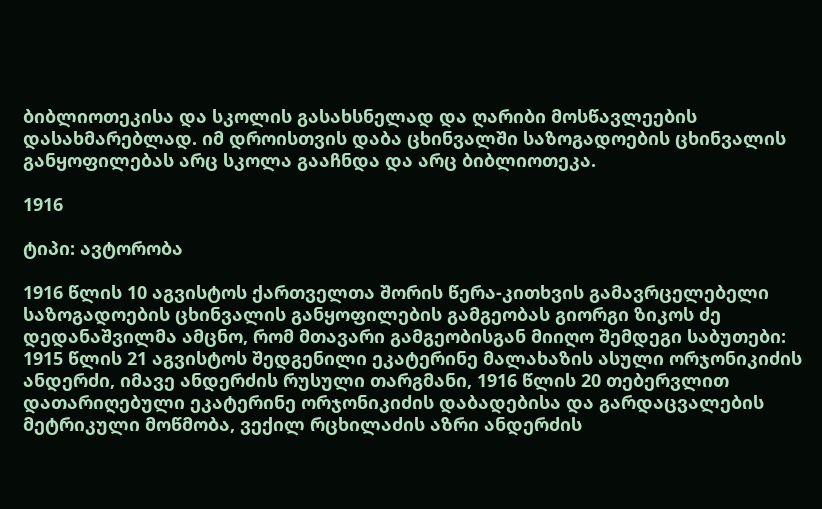ბიბლიოთეკისა და სკოლის გასახსნელად და ღარიბი მოსწავლეების დასახმარებლად. იმ დროისთვის დაბა ცხინვალში საზოგადოების ცხინვალის განყოფილებას არც სკოლა გააჩნდა და არც ბიბლიოთეკა.

1916

ტიპი: ავტორობა

1916 წლის 10 აგვისტოს ქართველთა შორის წერა-კითხვის გამავრცელებელი საზოგადოების ცხინვალის განყოფილების გამგეობას გიორგი ზიკოს ძე დედანაშვილმა ამცნო, რომ მთავარი გამგეობისგან მიიღო შემდეგი საბუთები: 1915 წლის 21 აგვისტოს შედგენილი ეკატერინე მალახაზის ასული ორჯონიკიძის ანდერძი, იმავე ანდერძის რუსული თარგმანი, 1916 წლის 20 თებერვლით დათარიღებული ეკატერინე ორჯონიკიძის დაბადებისა და გარდაცვალების მეტრიკული მოწმობა, ვექილ რცხილაძის აზრი ანდერძის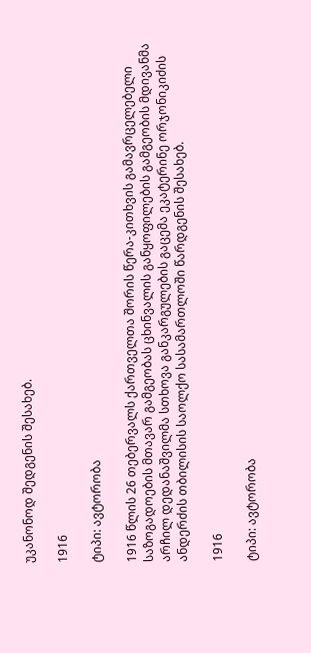უკანონოდ შედგენის შესახებ.

1916

ტიპი: ავტორობა

1916 წლის 26 თებერვალს ქართველთა შორის წერა-კითხვის გამავრცელებელი საზოგადოების მთავარ გამგეობას ცხინვალის განყოფილების გამგეობის მდივანმა არჩილ დედანაშვილმა სთხოვა განკარგულების გაცემა ეკატერინე ორჯონიკიძის ანდერძის თბილისის საოლქო სასამართლოში წარდგენის შესახებ.

1916

ტიპი: ავტორობა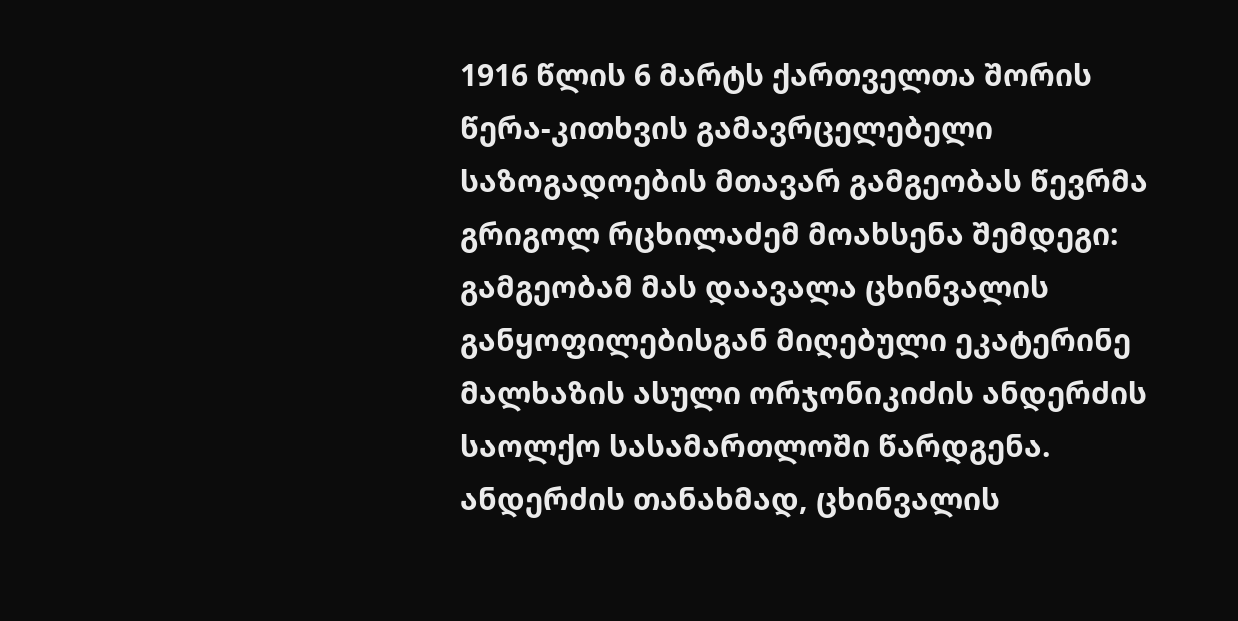1916 წლის 6 მარტს ქართველთა შორის წერა-კითხვის გამავრცელებელი საზოგადოების მთავარ გამგეობას წევრმა გრიგოლ რცხილაძემ მოახსენა შემდეგი: გამგეობამ მას დაავალა ცხინვალის განყოფილებისგან მიღებული ეკატერინე მალხაზის ასული ორჯონიკიძის ანდერძის საოლქო სასამართლოში წარდგენა. ანდერძის თანახმად, ცხინვალის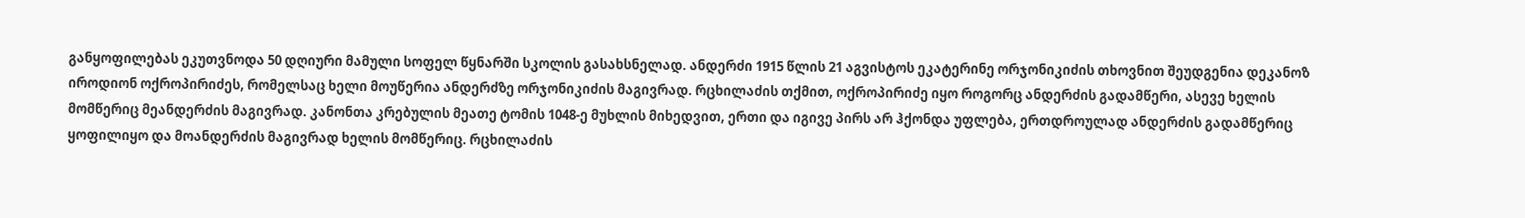განყოფილებას ეკუთვნოდა 50 დღიური მამული სოფელ წყნარში სკოლის გასახსნელად. ანდერძი 1915 წლის 21 აგვისტოს ეკატერინე ორჯონიკიძის თხოვნით შეუდგენია დეკანოზ იროდიონ ოქროპირიძეს, რომელსაც ხელი მოუწერია ანდერძზე ორჯონიკიძის მაგივრად. რცხილაძის თქმით, ოქროპირიძე იყო როგორც ანდერძის გადამწერი, ასევე ხელის მომწერიც მეანდერძის მაგივრად. კანონთა კრებულის მეათე ტომის 1048-ე მუხლის მიხედვით, ერთი და იგივე პირს არ ჰქონდა უფლება, ერთდროულად ანდერძის გადამწერიც ყოფილიყო და მოანდერძის მაგივრად ხელის მომწერიც. რცხილაძის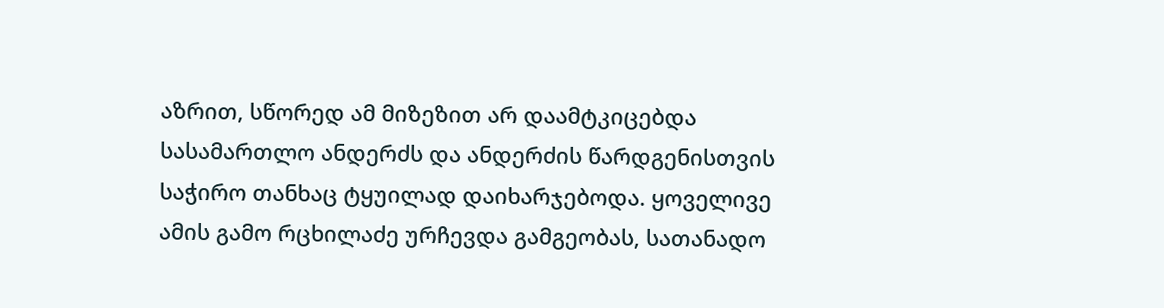აზრით, სწორედ ამ მიზეზით არ დაამტკიცებდა სასამართლო ანდერძს და ანდერძის წარდგენისთვის საჭირო თანხაც ტყუილად დაიხარჯებოდა. ყოველივე ამის გამო რცხილაძე ურჩევდა გამგეობას, სათანადო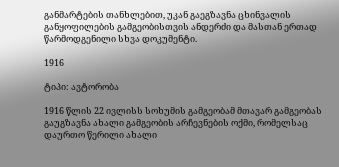განმარტების თანხლებით, უკან გაეგზავნა ცხინვალის განყოფილების გამგეობისთვის ანდერძი და მასთან ერთად წარმოდგენილი სხვა დოკუმენტი.

1916

ტიპი: ავტორობა

1916 წლის 22 ივლისს სოხუმის გამგეობამ მთავარ გამგეობას გაუგზავნა ახალი გამგეობის არჩევნების ოქმი, რომელსაც დაურთო წერილი ახალი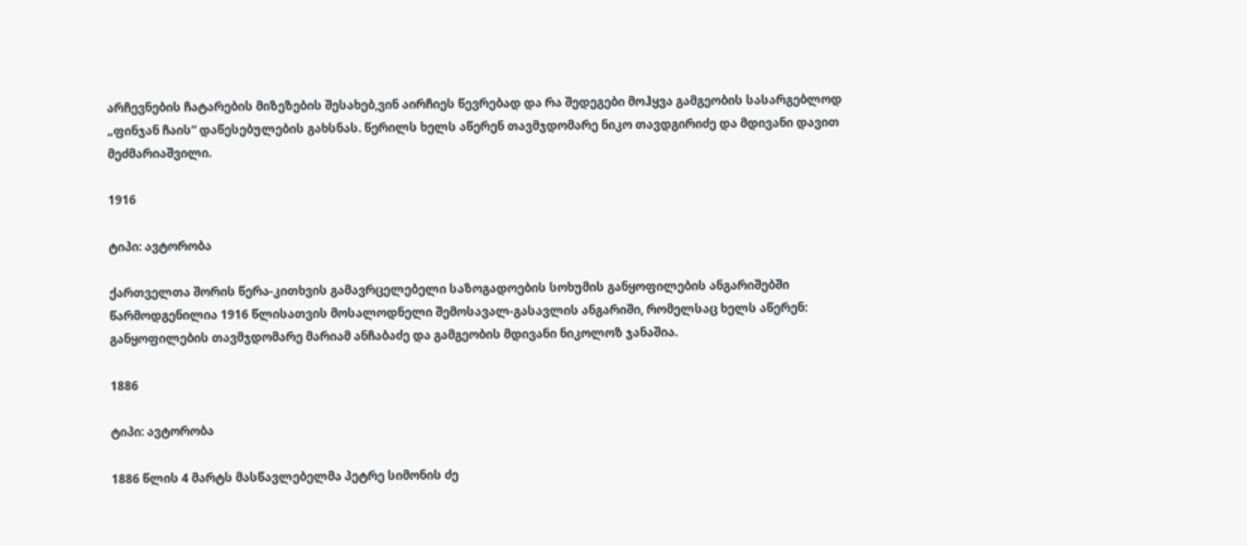არჩევნების ჩატარების მიზეზების შესახებ,ვინ აირჩიეს წევრებად და რა შედეგები მოჰყვა გამგეობის სასარგებლოდ „ფინჯან ჩაის“ დაწესებულების გახსნას. წერილს ხელს აწერენ თავმჯდომარე ნიკო თავდგირიძე და მდივანი დავით მეძმარიაშვილი.

1916

ტიპი: ავტორობა

ქართველთა შორის წერა-კითხვის გამავრცელებელი საზოგადოების სოხუმის განყოფილების ანგარიშებში წარმოდგენილია 1916 წლისათვის მოსალოდნელი შემოსავალ-გასავლის ანგარიში, რომელსაც ხელს აწერენ: განყოფილების თავმჯდომარე მარიამ ანჩაბაძე და გამგეობის მდივანი ნიკოლოზ ჯანაშია.

1886

ტიპი: ავტორობა

1886 წლის 4 მარტს მასწავლებელმა პეტრე სიმონის ძე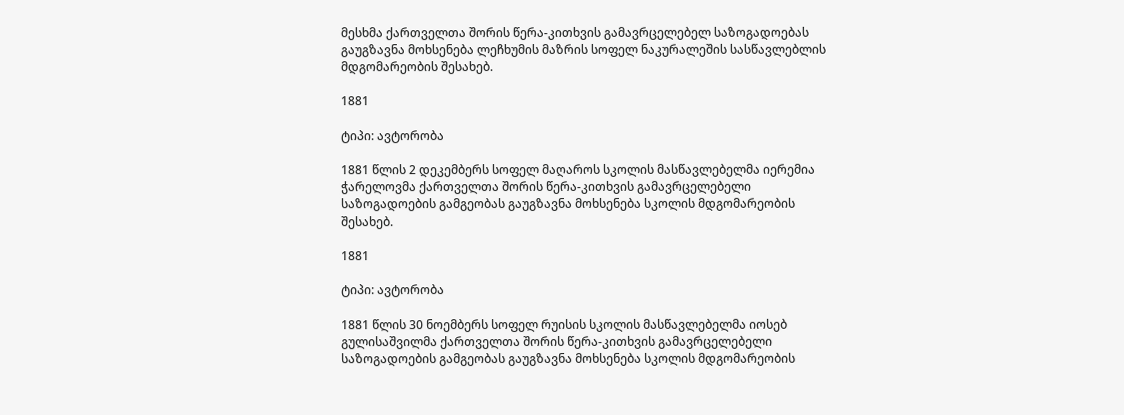მესხმა ქართველთა შორის წერა-კითხვის გამავრცელებელ საზოგადოებას გაუგზავნა მოხსენება ლეჩხუმის მაზრის სოფელ ნაკურალეშის სასწავლებლის მდგომარეობის შესახებ.

1881

ტიპი: ავტორობა

1881 წლის 2 დეკემბერს სოფელ მაღაროს სკოლის მასწავლებელმა იერემია ჭარელოვმა ქართველთა შორის წერა-კითხვის გამავრცელებელი საზოგადოების გამგეობას გაუგზავნა მოხსენება სკოლის მდგომარეობის შესახებ.

1881

ტიპი: ავტორობა

1881 წლის 30 ნოემბერს სოფელ რუისის სკოლის მასწავლებელმა იოსებ გულისაშვილმა ქართველთა შორის წერა-კითხვის გამავრცელებელი საზოგადოების გამგეობას გაუგზავნა მოხსენება სკოლის მდგომარეობის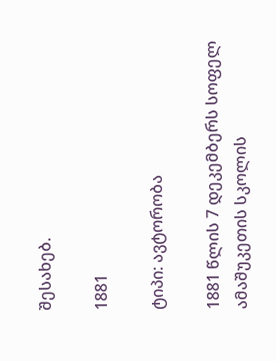შესახებ.

1881

ტიპი: ავტორობა

1881 წლის 7 დეკემბერს სოფელ ამაშუკეთის სკოლის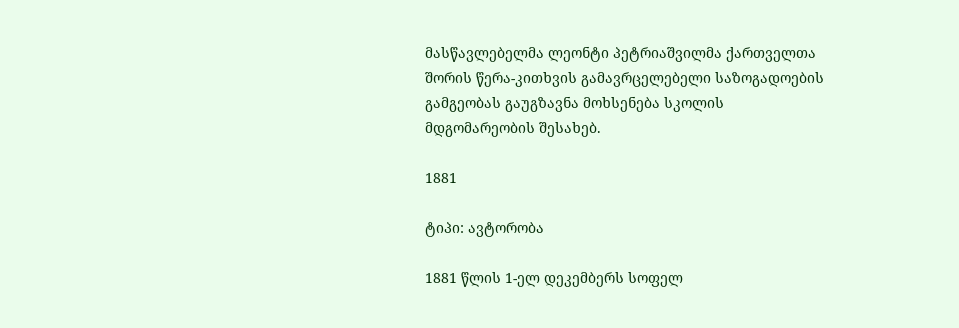მასწავლებელმა ლეონტი პეტრიაშვილმა ქართველთა შორის წერა-კითხვის გამავრცელებელი საზოგადოების გამგეობას გაუგზავნა მოხსენება სკოლის მდგომარეობის შესახებ.

1881

ტიპი: ავტორობა

1881 წლის 1-ელ დეკემბერს სოფელ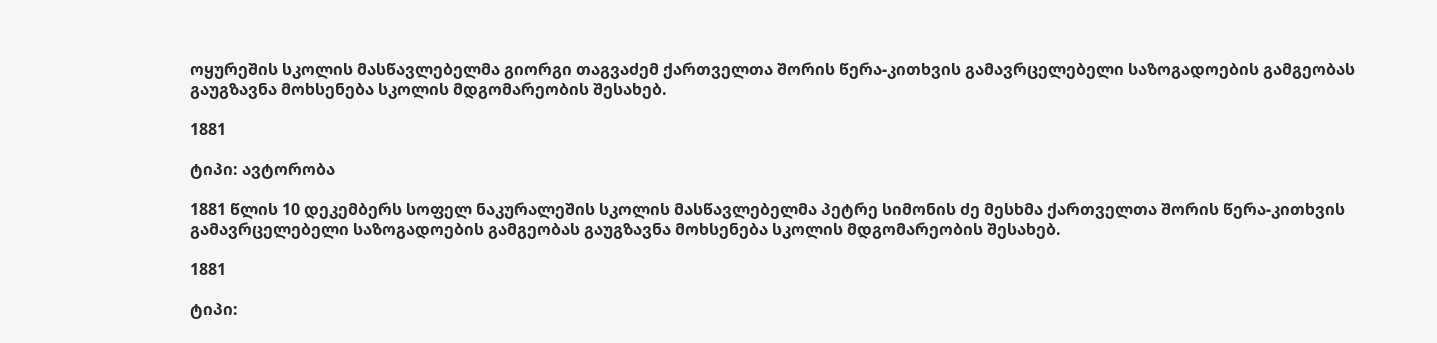ოყურეშის სკოლის მასწავლებელმა გიორგი თაგვაძემ ქართველთა შორის წერა-კითხვის გამავრცელებელი საზოგადოების გამგეობას გაუგზავნა მოხსენება სკოლის მდგომარეობის შესახებ.

1881

ტიპი: ავტორობა

1881 წლის 10 დეკემბერს სოფელ ნაკურალეშის სკოლის მასწავლებელმა პეტრე სიმონის ძე მესხმა ქართველთა შორის წერა-კითხვის გამავრცელებელი საზოგადოების გამგეობას გაუგზავნა მოხსენება სკოლის მდგომარეობის შესახებ.

1881

ტიპი: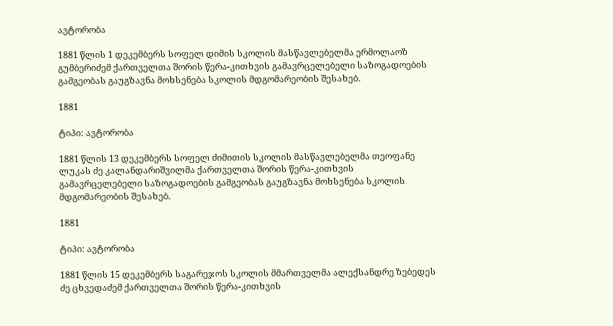ავტორობა

1881 წლის 1 დეკემბერს სოფელ დიმის სკოლის მასწავლებელმა ერმოლაოზ გუმბერიძემ ქართველთა შორის წერა-კითხვის გამავრცელებელი საზოგადოების გამგეობას გაუგზავნა მოხსენება სკოლის მდგომარეობის შესახებ.

1881

ტიპი: ავტორობა

1881 წლის 13 დეკემბერს სოფელ ძიმითის სკოლის მასწავლებელმა თეოფანე ლუკას ძე კალანდარიშვილმა ქართველთა შორის წერა-კითხვის გამავრცელებელი საზოგადოების გამგეობას გაუგზავნა მოხსენება სკოლის მდგომარეობის შესახებ.

1881

ტიპი: ავტორობა

1881 წლის 15 დეკემბერს საგარეჯოს სკოლის მმართველმა ალექსანდრე ზებედეს ძე ცხვედაძემ ქართველთა შორის წერა-კითხვის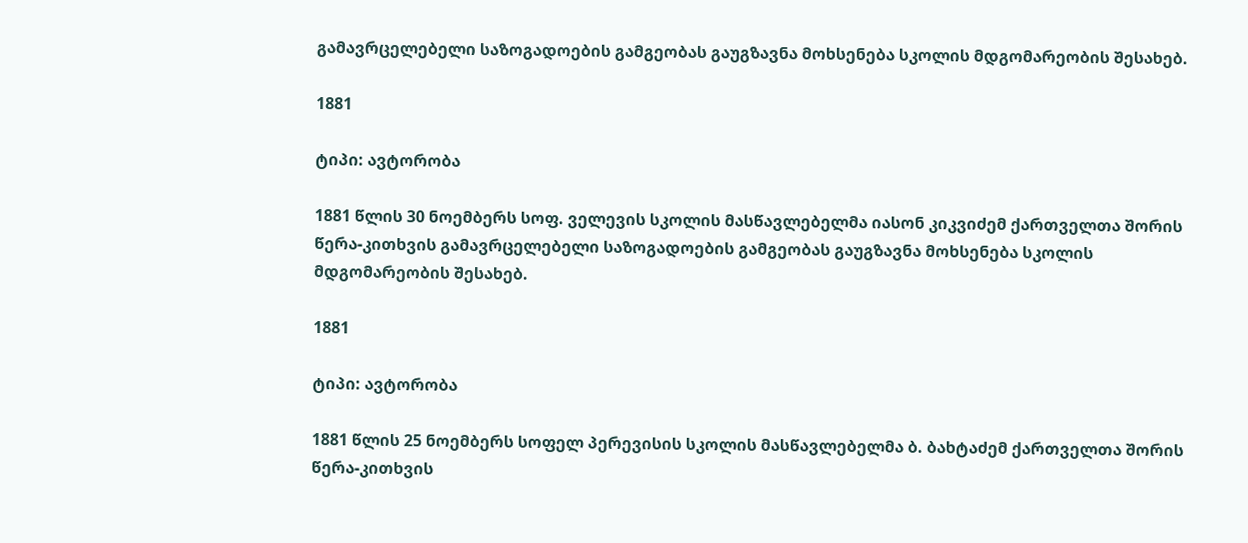გამავრცელებელი საზოგადოების გამგეობას გაუგზავნა მოხსენება სკოლის მდგომარეობის შესახებ.

1881

ტიპი: ავტორობა

1881 წლის 30 ნოემბერს სოფ. ველევის სკოლის მასწავლებელმა იასონ კიკვიძემ ქართველთა შორის წერა-კითხვის გამავრცელებელი საზოგადოების გამგეობას გაუგზავნა მოხსენება სკოლის მდგომარეობის შესახებ.

1881

ტიპი: ავტორობა

1881 წლის 25 ნოემბერს სოფელ პერევისის სკოლის მასწავლებელმა ბ. ბახტაძემ ქართველთა შორის წერა-კითხვის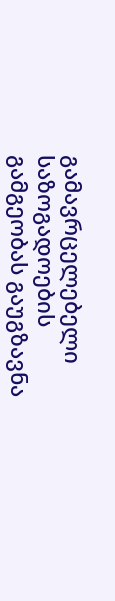გამავრცელებელი საზოგადოების გამგეობას გაუგზავნა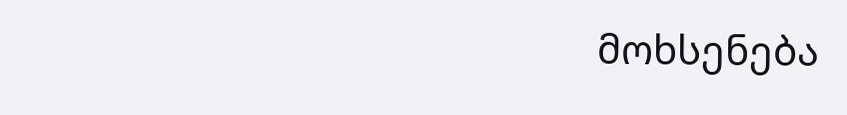მოხსენება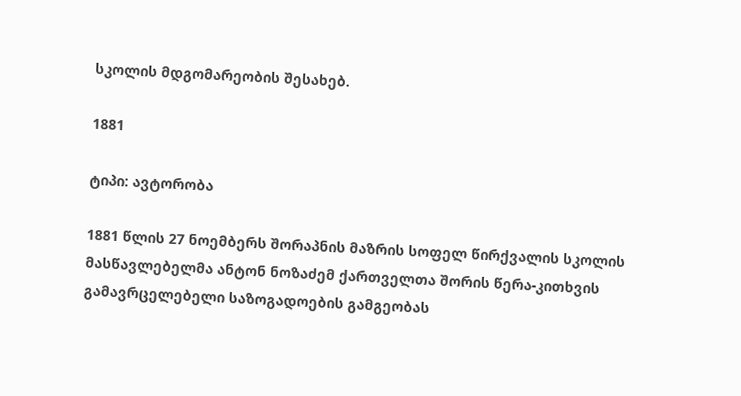სკოლის მდგომარეობის შესახებ.

1881

ტიპი: ავტორობა

1881 წლის 27 ნოემბერს შორაპნის მაზრის სოფელ წირქვალის სკოლის მასწავლებელმა ანტონ ნოზაძემ ქართველთა შორის წერა-კითხვის გამავრცელებელი საზოგადოების გამგეობას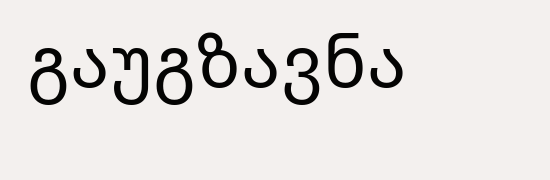გაუგზავნა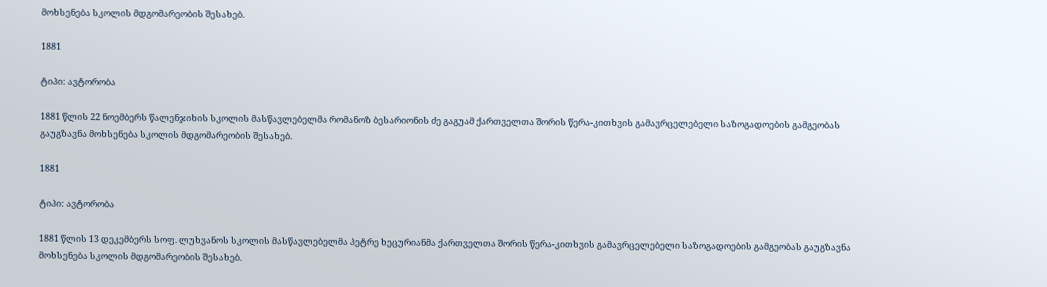მოხსენება სკოლის მდგომარეობის შესახებ.

1881

ტიპი: ავტორობა

1881 წლის 22 ნოემბერს წალენჯიხის სკოლის მასწავლებელმა რომანოზ ბესარიონის ძე გაგუამ ქართველთა შორის წერა-კითხვის გამავრცელებელი საზოგადოების გამგეობას გაუგზავნა მოხსენება სკოლის მდგომარეობის შესახებ.

1881

ტიპი: ავტორობა

1881 წლის 13 დეკემბერს სოფ. ლუხვანოს სკოლის მასწავლებელმა პეტრე ხეცურიანმა ქართველთა შორის წერა-კითხვის გამავრცელებელი საზოგადოების გამგეობას გაუგზავნა მოხსენება სკოლის მდგომარეობის შესახებ.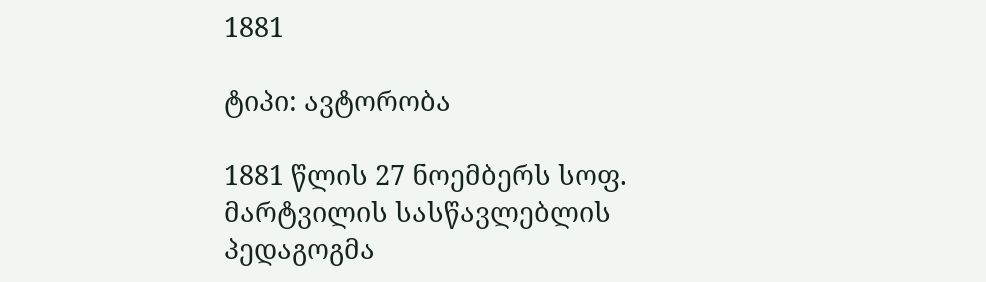1881

ტიპი: ავტორობა

1881 წლის 27 ნოემბერს სოფ. მარტვილის სასწავლებლის პედაგოგმა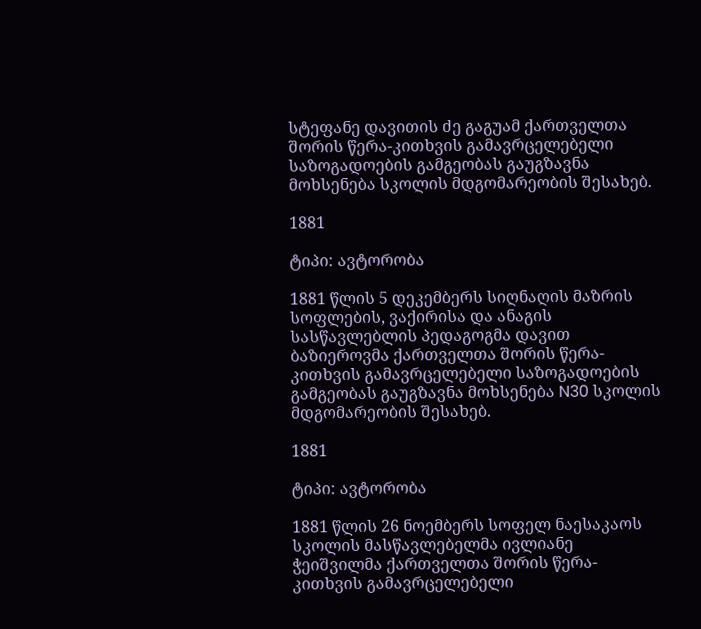სტეფანე დავითის ძე გაგუამ ქართველთა შორის წერა-კითხვის გამავრცელებელი საზოგადოების გამგეობას გაუგზავნა მოხსენება სკოლის მდგომარეობის შესახებ.

1881

ტიპი: ავტორობა

1881 წლის 5 დეკემბერს სიღნაღის მაზრის სოფლების, ვაქირისა და ანაგის სასწავლებლის პედაგოგმა დავით ბაზიეროვმა ქართველთა შორის წერა-კითხვის გამავრცელებელი საზოგადოების გამგეობას გაუგზავნა მოხსენება N30 სკოლის მდგომარეობის შესახებ.

1881

ტიპი: ავტორობა

1881 წლის 26 ნოემბერს სოფელ ნაესაკაოს სკოლის მასწავლებელმა ივლიანე ჭეიშვილმა ქართველთა შორის წერა-კითხვის გამავრცელებელი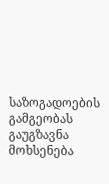საზოგადოების გამგეობას გაუგზავნა მოხსენება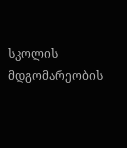სკოლის მდგომარეობის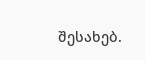შესახებ.